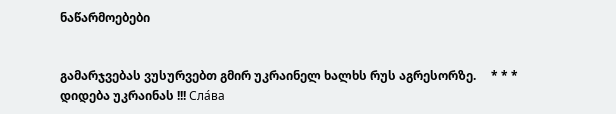ნაწარმოებები


გამარჯვებას ვუსურვებთ გმირ უკრაინელ ხალხს რუს აგრესორზე.     * * *     დიდება უკრაინას !!! Сла́ва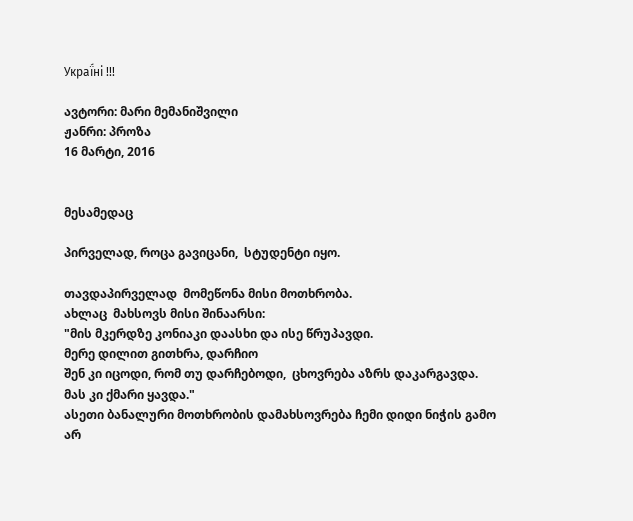Украї́ні !!!

ავტორი: მარი მემანიშვილი
ჟანრი: პროზა
16 მარტი, 2016


მესამედაც

პირველად, როცა გავიცანი,  სტუდენტი იყო.

თავდაპირველად  მომეწონა მისი მოთხრობა.
ახლაც  მახსოვს მისი შინაარსი:
"მის მკერდზე კონიაკი დაასხი და ისე წრუპავდი.
მერე დილით გითხრა, დარჩიო
შენ კი იცოდი, რომ თუ დარჩებოდი,  ცხოვრება აზრს დაკარგავდა.
მას კი ქმარი ყავდა."
ასეთი ბანალური მოთხრობის დამახსოვრება ჩემი დიდი ნიჭის გამო არ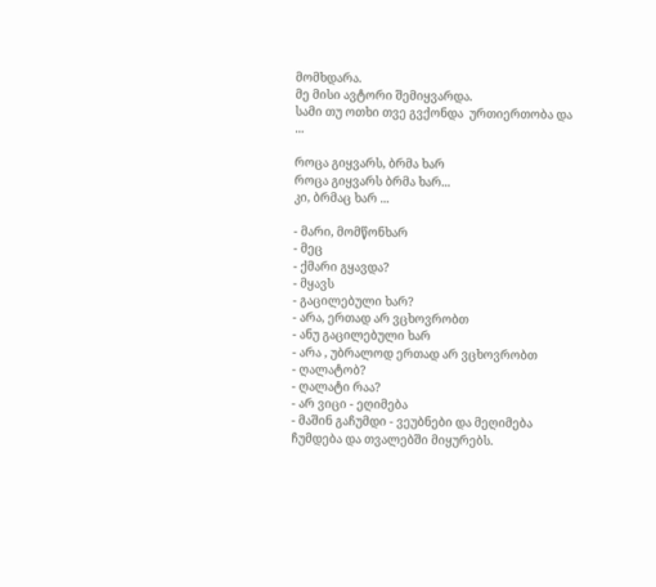მომხდარა.
მე მისი ავტორი შემიყვარდა.
სამი თუ ოთხი თვე გვქონდა  ურთიერთობა და ...

როცა გიყვარს, ბრმა ხარ
როცა გიყვარს ბრმა ხარ...
კი, ბრმაც ხარ ...

- მარი, მომწონხარ
- მეც
- ქმარი გყავდა?
- მყავს
- გაცილებული ხარ?
- არა, ერთად არ ვცხოვრობთ
- ანუ გაცილებული ხარ
- არა , უბრალოდ ერთად არ ვცხოვრობთ
- ღალატობ?
- ღალატი რაა?
- არ ვიცი - ეღიმება
- მაშინ გაჩუმდი - ვეუბნები და მეღიმება
ჩუმდება და თვალებში მიყურებს.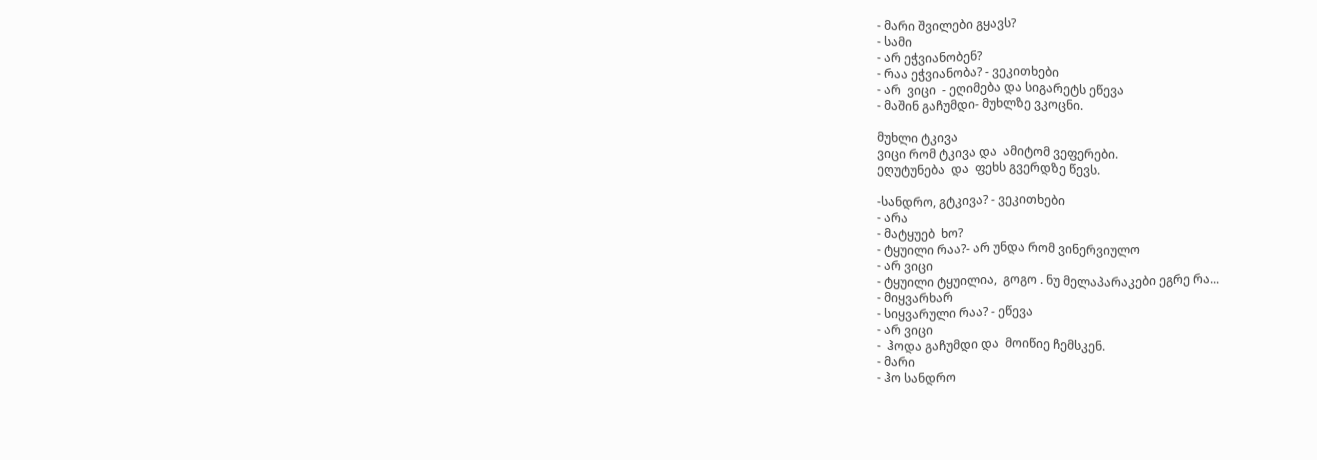- მარი შვილები გყავს?
- სამი
- არ ეჭვიანობენ?
- რაა ეჭვიანობა? - ვეკითხები
- არ  ვიცი  - ეღიმება და სიგარეტს ეწევა
- მაშინ გაჩუმდი- მუხლზე ვკოცნი.

მუხლი ტკივა
ვიცი რომ ტკივა და  ამიტომ ვეფერები.
ეღუტუნება  და  ფეხს გვერდზე წევს.

-სანდრო, გტკივა? - ვეკითხები
- არა
- მატყუებ  ხო?
- ტყუილი რაა?- არ უნდა რომ ვინერვიულო
- არ ვიცი
- ტყუილი ტყუილია,  გოგო . ნუ მელაპარაკები ეგრე რა...
- მიყვარხარ
- სიყვარული რაა? - ეწევა
- არ ვიცი
-  ჰოდა გაჩუმდი და  მოიწიე ჩემსკენ.
- მარი
- ჰო სანდრო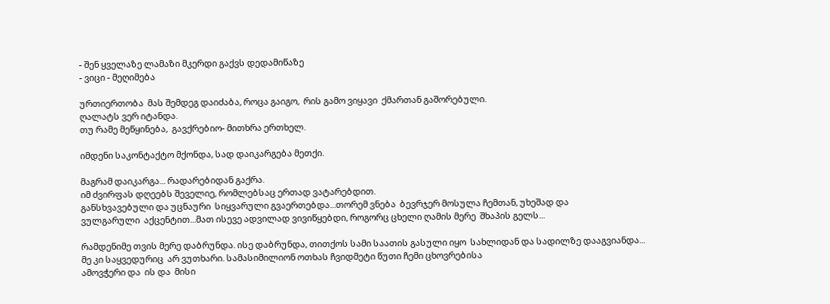- შენ ყველაზე ლამაზი მკერდი გაქვს დედამიწაზე
- ვიცი - მეღიმება

ურთიერთობა  მას შემდეგ დაიძაბა, როცა გაიგო,  რის გამო ვიყავი  ქმართან გაშორებული.
ღალატს ვერ იტანდა.
თუ რამე მეწყინება,  გავქრებიო- მითხრა ერთხელ.

იმდენი საკონტაქტო მქონდა, სად დაიკარგება მეთქი.

მაგრამ დაიკარგა... რადარებიდან გაქრა.
იმ ძვირფას დღეებს შეველიე, რომლებსაც ერთად ვატარებდით.
განსხვავებული და უცნაური  სიყვარული გვაერთებდა...თორემ ვნება  ბევრჯერ მოსულა ჩემთან, უხეშად და
ვულგარული  აქცენტით...მათ ისევე ადვილად ვივიწყებდი, როგორც ცხელი ღამის მერე  შხაპის გელს...

რამდენიმე თვის მერე დაბრუნდა. ისე დაბრუნდა, თითქოს სამი საათის გასული იყო  სახლიდან და სადილზე დააგვიანდა...
მე კი საყვედურიც  არ ვუთხარი. სამასიმილიონ ოთხას ჩვიდმეტი წუთი ჩემი ცხოვრებისა
ამოვჭერი და  ის და  მისი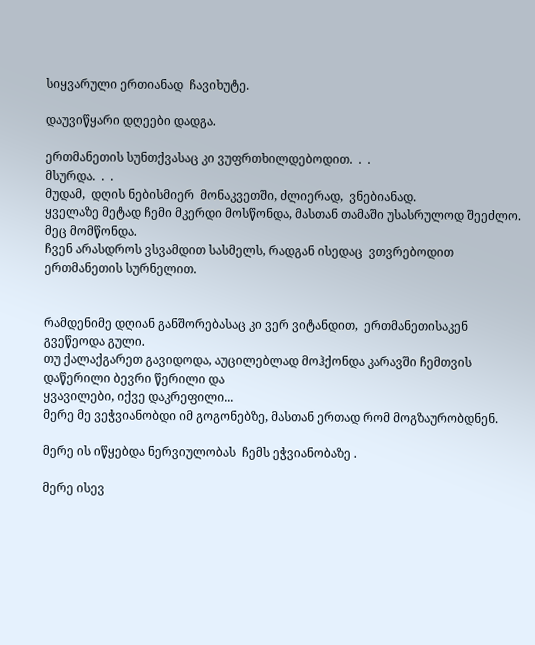სიყვარული ერთიანად  ჩავიხუტე.

დაუვიწყარი დღეები დადგა.

ერთმანეთის სუნთქვასაც კი ვუფრთხილდებოდით.  .  .
მსურდა.  .  .
მუდამ,  დღის ნებისმიერ  მონაკვეთში, ძლიერად,  ვნებიანად.
ყველაზე მეტად ჩემი მკერდი მოსწონდა, მასთან თამაში უსასრულოდ შეეძლო.  მეც მომწონდა.
ჩვენ არასდროს ვსვამდით სასმელს, რადგან ისედაც  ვთვრებოდით ერთმანეთის სურნელით.


რამდენიმე დღიან განშორებასაც კი ვერ ვიტანდით,  ერთმანეთისაკენ გვეწეოდა გული.
თუ ქალაქგარეთ გავიდოდა, აუცილებლად მოჰქონდა კარავში ჩემთვის  დაწერილი ბევრი წერილი და
ყვავილები, იქვე დაკრეფილი...
მერე მე ვეჭვიანობდი იმ გოგონებზე, მასთან ერთად რომ მოგზაურობდნენ.

მერე ის იწყებდა ნერვიულობას  ჩემს ეჭვიანობაზე .

მერე ისევ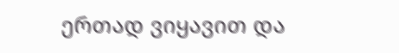ერთად ვიყავით და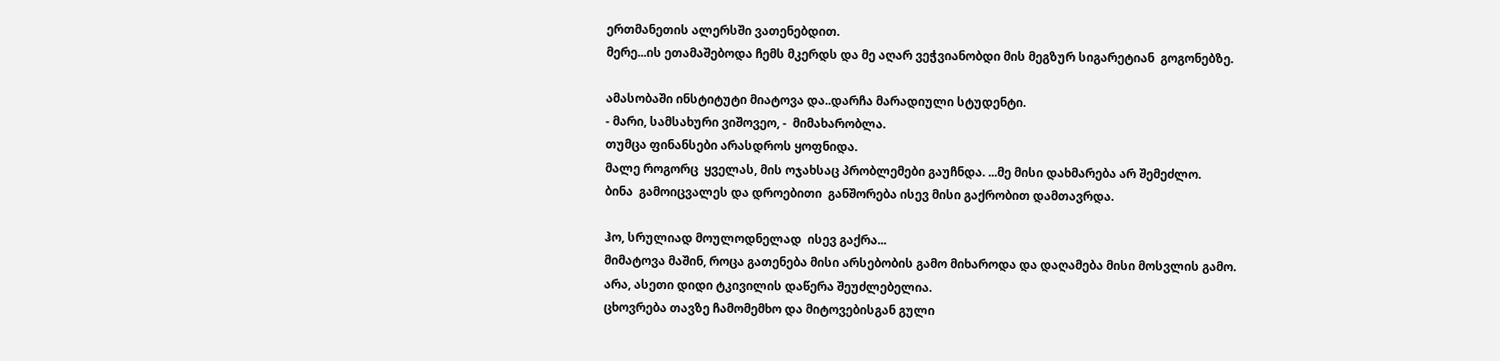ერთმანეთის ალერსში ვათენებდით.
მერე...ის ეთამაშებოდა ჩემს მკერდს და მე აღარ ვეჭვიანობდი მის მეგზურ სიგარეტიან  გოგონებზე.

ამასობაში ინსტიტუტი მიატოვა და..დარჩა მარადიული სტუდენტი.
- მარი, სამსახური ვიშოვეო, -  მიმახარობლა.
თუმცა ფინანსები არასდროს ყოფნიდა.
მალე როგორც  ყველას, მის ოჯახსაც პრობლემები გაუჩნდა. ...მე მისი დახმარება არ შემეძლო.
ბინა  გამოიცვალეს და დროებითი  განშორება ისევ მისი გაქრობით დამთავრდა.

ჰო, სრულიად მოულოდნელად  ისევ გაქრა...
მიმატოვა მაშინ, როცა გათენება მისი არსებობის გამო მიხაროდა და დაღამება მისი მოსვლის გამო.
არა, ასეთი დიდი ტკივილის დაწერა შეუძლებელია.
ცხოვრება თავზე ჩამომემხო და მიტოვებისგან გული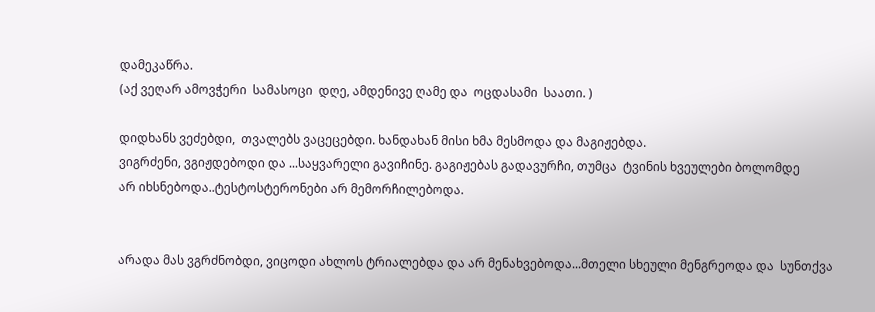დამეკაწრა.
(აქ ვეღარ ამოვჭერი  სამასოცი  დღე, ამდენივე ღამე და  ოცდასამი  საათი. )

დიდხანს ვეძებდი,  თვალებს ვაცეცებდი. ხანდახან მისი ხმა მესმოდა და მაგიჟებდა.
ვიგრძენი, ვგიჟდებოდი და ...საყვარელი გავიჩინე. გაგიჟებას გადავურჩი, თუმცა  ტვინის ხვეულები ბოლომდე
არ იხსნებოდა..ტესტოსტერონები არ მემორჩილებოდა.


არადა მას ვგრძნობდი, ვიცოდი ახლოს ტრიალებდა და არ მენახვებოდა...მთელი სხეული მენგრეოდა და  სუნთქვა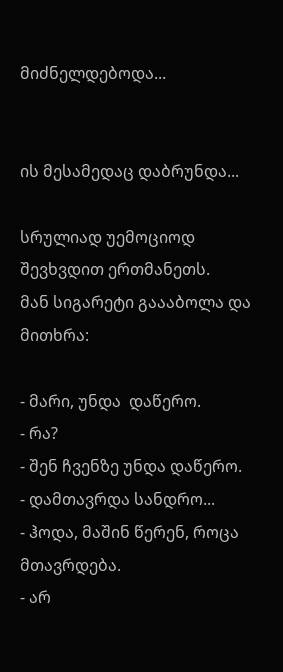მიძნელდებოდა...


ის მესამედაც დაბრუნდა...

სრულიად უემოციოდ შევხვდით ერთმანეთს.
მან სიგარეტი გაააბოლა და  მითხრა:

- მარი, უნდა  დაწერო.
- რა?
- შენ ჩვენზე უნდა დაწერო.
- დამთავრდა სანდრო...
- ჰოდა, მაშინ წერენ, როცა მთავრდება.
- არ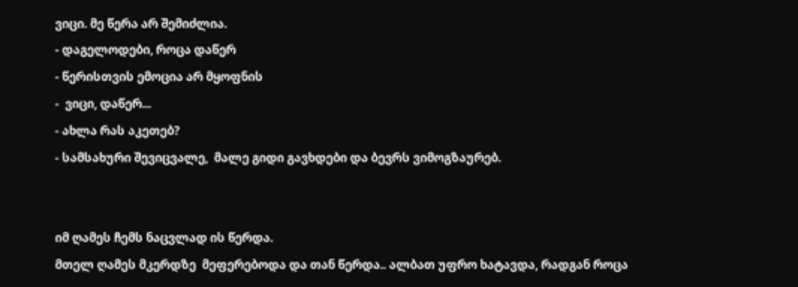ვიცი. მე წერა არ შემიძლია.
- დაგელოდები, როცა დაწერ
- წერისთვის ემოცია არ მყოფნის
-  ვიცი, დაწერ...
- ახლა რას აკეთებ?
- სამსახური შევიცვალე,  მალე გიდი გავხდები და ბევრს ვიმოგზაურებ.


იმ ღამეს ჩემს ნაცვლად ის წერდა.
მთელ ღამეს მკერდზე  მეფერებოდა და თან წერდა.. ალბათ უფრო ხატავდა, რადგან როცა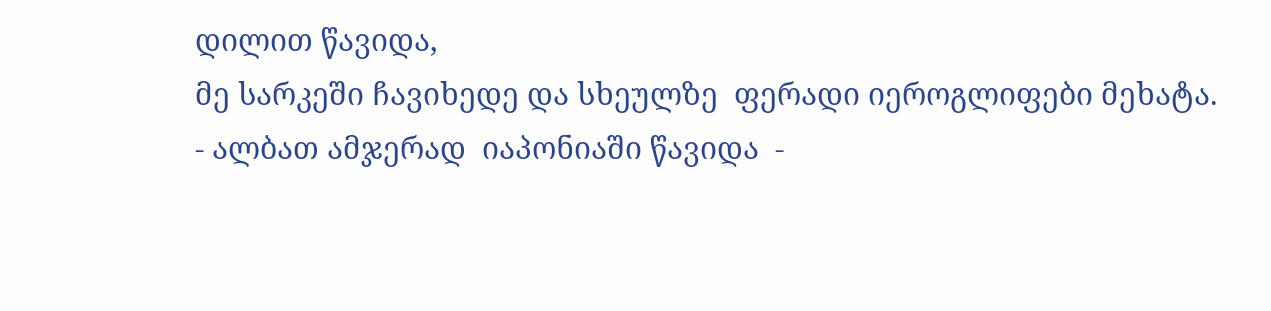დილით წავიდა,
მე სარკეში ჩავიხედე და სხეულზე  ფერადი იეროგლიფები მეხატა.
- ალბათ ამჯერად  იაპონიაში წავიდა  -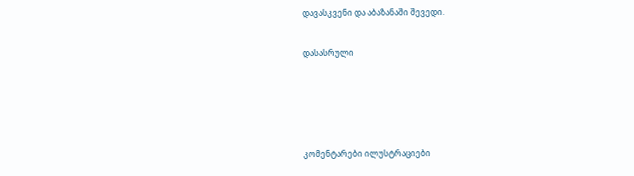დავასკვენი და აბაზანაში შევედი.

დასასრული




კომენტარები ილუსტრაციები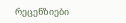რეცენზიები